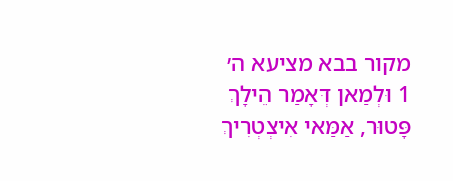מקור בבא מציעא ה׳
1 וּלְמַאן דְּאָמַר הֵילָךְ פָּטוּר, אַמַּאי אִיצְטְרִיךְ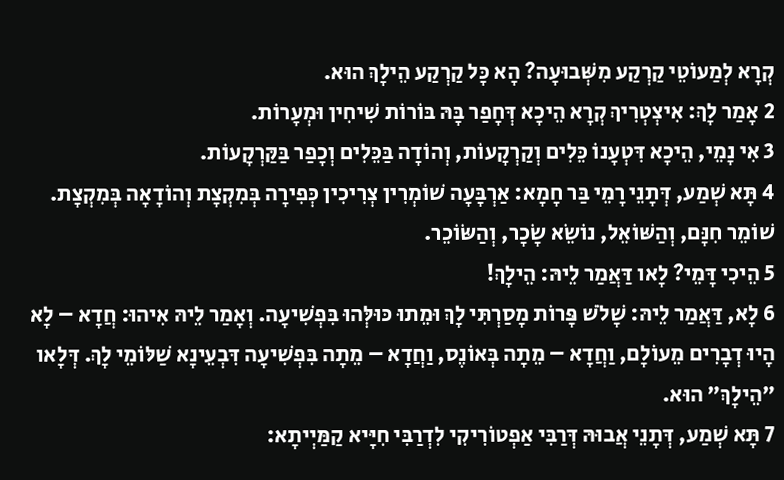קְרָא לְמַעוֹטֵי קַרְקַע מִשְּׁבוּעָה? הָא כׇּל קַרְקַע הֵילָךְ הוּא.
2 אָמַר לָךְ: אִיצְטְרִיךְ קְרָא הֵיכָא דְּחָפַר בָּהּ בּוֹרוֹת שִׁיחִין וּמְעָרוֹת.
3 אִי נָמֵי, הֵיכָא דִּטְעָנוֹ כֵּלִים וְקַרְקָעוֹת, וְהוֹדָה בַּכֵּלִים וְכָפַר בַּקַּרְקָעוֹת.
4 תָּא שְׁמַע, דְּתָנֵי רָמֵי בַּר חָמָא: אַרְבָּעָה שׁוֹמְרִין צְרִיכִין כְּפִירָה בְּמִקְצָת וְהוֹדָאָה בְּמִקְצָת. שׁוֹמֵר חִנָּם, וְהַשּׁוֹאֵל, נוֹשֵׂא שָׂכָר, וְהַשּׂוֹכֵר.
5 הֵיכִי דָּמֵי? לָאו דַּאֲמַר לֵיהּ: הֵילָךְ!
6 לָא, דַּאֲמַר לֵיהּ: שָׁלֹשׁ פָּרוֹת מָסַרְתִּי לָךְ וּמֵתוּ כּוּלְּהוּ בִּפְשִׁיעָה. וְאָמַר לֵיהּ אִיהוּ: חֲדָא – לָא הָיוּ דְבָרִים מֵעוֹלָם, וַחֲדָא – מֵתָה בְּאוֹנֶס, וַחֲדָא – מֵתָה בִּפְשִׁיעָה דִּבְעֵינָא שַׁלּוֹמֵי לָךְ. דְּלָאו ״הֵילָךְ״ הוּא.
7 תָּא שְׁמַע, דְּתָנֵי אֲבוּהּ דְּרַבִּי אַפְטוֹרִיקִי לִדְרַבִּי חִיָּיא קַמַּיְיתָא: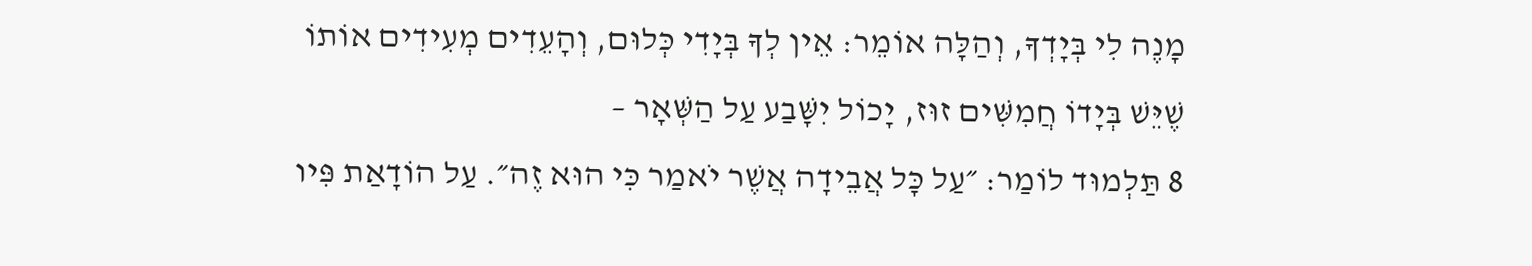מָנֶה לִי בְּיָדְךָ, וְהַלָּה אוֹמֵר: אֵין לְךָ בְּיָדִי כְּלוּם, וְהָעֵדִים מְעִידִים אוֹתוֹ שֶׁיֵּשׁ בְּיָדוֹ חֲמִשִּׁים זוּז, יָכוֹל יִשָּׁבַע עַל הַשְּׁאָר –
8 תַּלְמוּד לוֹמַר: ״עַל כׇּל אֲבֵידָה אֲשֶׁר יֹאמַר כִּי הוּא זֶה״. עַל הוֹדָאַת פִּיו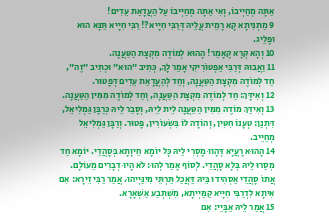אַתָּה מְחַיְּיבוֹ, וְאִי אַתָּה מְחַיְּיבוֹ עַל הַעֲדָאַת עֵדִים!
9 מַתְנִיתָא קָא רָמֵית עֲלֵיהּ דְּרַבִּי חִיָּיא?! רַבִּי חִיָּיא תַּנָּא הוּא וּפָלֵיג.
10 וְהָא קְרָא קָאָמַר! הָהוּא לְמוֹדֶה מִקְצָת הַטַּעֲנָה.
11 וַאֲבוּהּ דְּרַבִּי אַפְטוֹרִיקִי אָמַר לָךְ, כְּתִיב ״הוּא״ וּכְתִיב ״זֶה״, חַד לְמוֹדֶה מִקְצָת הַטַּעֲנָה, וְחַד לְהַעֲדָאַת עֵדִים דְּפָטוּר.
12 וְאִידָּךְ: חַד לְמוֹדֶה מִקְצָת הַטַּעֲנָה, וְחַד לְמוֹדֶה מִמִּין הַטַּעֲנָה.
13 וְאִידַּךְ מוֹדֶה מִמִּין הַטַּעֲנָה לֵית לֵיהּ, וְסָבַר לֵיהּ כְּרַבָּן גַּמְלִיאֵל, דִּתְנַן: טְעָנוֹ חִטִּין, וְהוֹדָה לוֹ בִּשְׂעוֹרִין, פָּטוּר. וְרַבָּן גַּמְלִיאֵל מְחַיֵּיב.
14 הָהוּא רָעֲיָא דְּהָווּ מָסְרִי לֵיהּ כׇּל יוֹמָא חֵיוָתָא בְּסָהֲדֵי. יוֹמָא חַד מְסַרוּ לֵיהּ בְּלָא סָהֲדֵי. לְסוֹף אָמַר לְהוּ: לֹא הָיוּ דְבָרִים מֵעוֹלָם. אֲתוֹ סָהֲדֵי אַסְהִידוּ בֵּיהּ דַּאֲכַל תַּרְתֵּי מִינַּיְיהוּ. אֲמַר רַבִּי זֵירָא: אִם אִיתָא לִדְרַבִּי חִיָּיא קַמַּיְיתָא, מִשְׁתְּבַע אַשְּׁאָרָא.
15 אֲמַר לֵיהּ אַבָּיֵי: אִם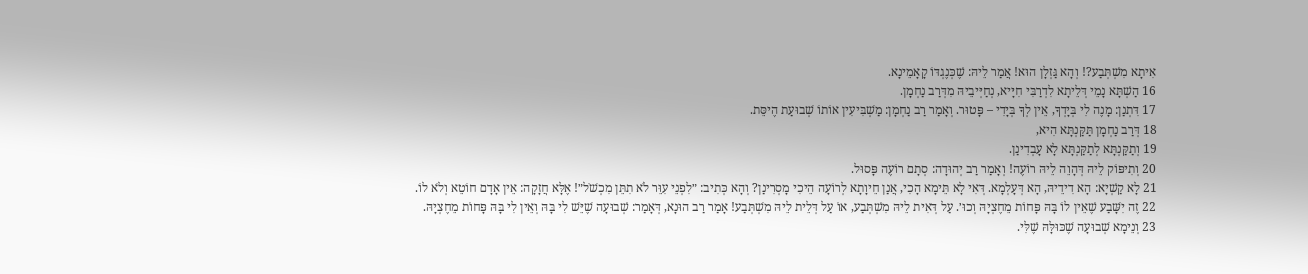אִיתָא מִשְׁתְּבַע?! וְהָא גַּזְלָן הוּא! אֲמַר לֵיהּ: שֶׁכְּנֶגְדּוֹ קָאָמֵינָא.
16 הַשְׁתָּא נָמֵי דְּלֵיתָא לִדְרַבִּי חִיָּיא, נְחַיְּיבֵיהּ מִדְּרַב נַחְמָן.
17 דִּתְנַן: מָנֶה לִי בְּיָדְךָ, אֵין לְךָ בְּיָדִי – פָּטוּר. וְאָמַר רַב נַחְמָן: מַשְׁבִּיעִין אוֹתוֹ שְׁבוּעַת הֶיסֵּת.
18 דְּרַב נַחְמָן תַּקַּנְתָּא הִיא,
19 וְתַקַּנְתָּא לְתַקַּנְתָּא לָא עָבְדִינַן.
20 וְתִיפּוֹק לֵיהּ דְּהָוֵה לֵיהּ רוֹעֶה! וְאָמַר רַב יְהוּדָה: סְתָם רוֹעֶה פָּסוּל.
21 לָא קַשְׁיָא: הָא דִידֵיהּ, הָא דְּעָלְמָא. דְּאִי לָא תֵּימָא הָכִי, אֲנַן חֵיוָתָא לְרוֹעָה הֵיכִי מָסְרִינַן? וְהָא כְּתִיב: ״לִפְנֵי עִוֵּר לֹא תִתֵּן מִכְשֹׁל״! אֶלָּא חֲזָקָה: אֵין אָדָם חוֹטֵא וְלֹא לוֹ.
22 זֶה יִשָּׁבַע שֶׁאֵין לוֹ בָּהּ פָּחוֹת מֵחֶצְיָהּ וְכוּ׳. עַל דְּאִית לֵיהּ מִשְׁתְּבַע, אוֹ עַל דְּלֵית לֵיהּ מִשְׁתְּבַע! אָמַר רַב הוּנָא, דְּאָמַר: שְׁבוּעָה שֶׁיֵּשׁ לִי בָּהּ וְאֵין לִי בָּהּ פָּחוֹת מֵחֶצְיָהּ.
23 וְנֵימָא שְׁבוּעָה שֶׁכּוּלָּהּ שֶׁלִּי.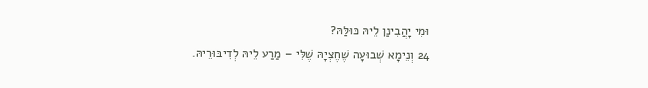וּמִי יָהֲבִינַן לֵיהּ כּוּלַּהּ?
24 וְנֵימָא שְׁבוּעָה שֶׁחֶצְיָהּ שֶׁלִּי – מַרַע לֵיהּ לְדִיבּוּרֵיהּ.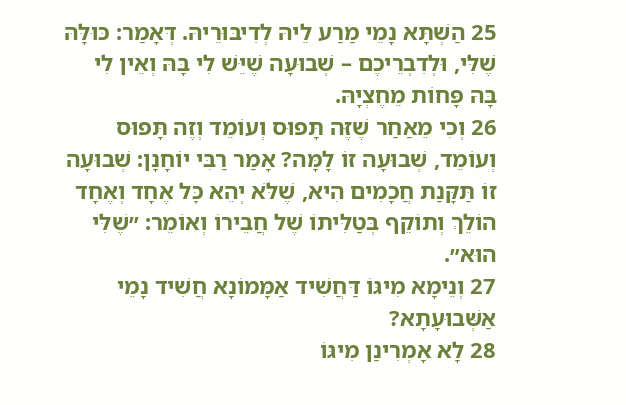25 הַשְׁתָּא נָמֵי מַרַע לֵיהּ לְדִיבּוּרֵיהּ. דְּאָמַר: כּוּלָּהּ שֶׁלִּי, וּלְדִבְרֵיכֶם – שְׁבוּעָה שֶׁיֵּשׁ לִי בָּהּ וְאֵין לִי בָּהּ פָּחוֹת מֵחֶצְיָהּ.
26 וְכִי מֵאַחַר שֶׁזֶּה תָּפוּס וְעוֹמֵד וְזֶה תָּפוּס וְעוֹמֵד, שְׁבוּעָה זוֹ לָמָּה? אָמַר רַבִּי יוֹחָנָן: שְׁבוּעָה זוֹ תַּקָּנַת חֲכָמִים הִיא, שֶׁלֹּא יְהֵא כׇּל אֶחָד וְאֶחָד הוֹלֵךְ וְתוֹקֵף בְּטַלִּיתוֹ שֶׁל חֲבֵירוֹ וְאוֹמֵר: ״שֶׁלִּי הוּא״.
27 וְנֵימָא מִיגּוֹ דַּחֲשִׁיד אַמָּמוֹנָא חֲשִׁיד נָמֵי אַשְּׁבוּעָתָא?
28 לָא אָמְרִינַן מִיגּוֹ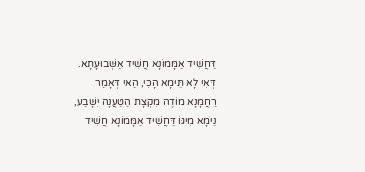דַּחֲשִׁיד אַמָּמוֹנָא חֲשִׁיד אַשְּׁבוּעָתָא. דְּאִי לָא תֵּימָא הָכִי, הַאי דְּאָמַר רַחֲמָנָא מוֹדֶה מִקְצָת הַטַּעֲנָה יִשָּׁבַע, נֵימָא מִיגּוֹ דַּחֲשִׁיד אַמָּמוֹנָא חֲשִׁיד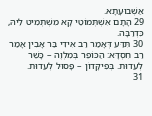אַשְּׁבוּעָתָא.
29 הָתָם אִשְׁתְּמוֹטֵי קָא מִשְׁתְּמִיט לֵיהּ, כִּדְרַבָּה.
30 תִּדַּע דְּאָמַר רַב אִידִי בַּר אָבִין אָמַר רַב חִסְדָּא: הַכּוֹפֵר בְּמִלְוֶה – כָּשֵׁר לְעֵדוּת. בְּפִיקָּדוֹן – פָּסוּל לְעֵדוּת.
31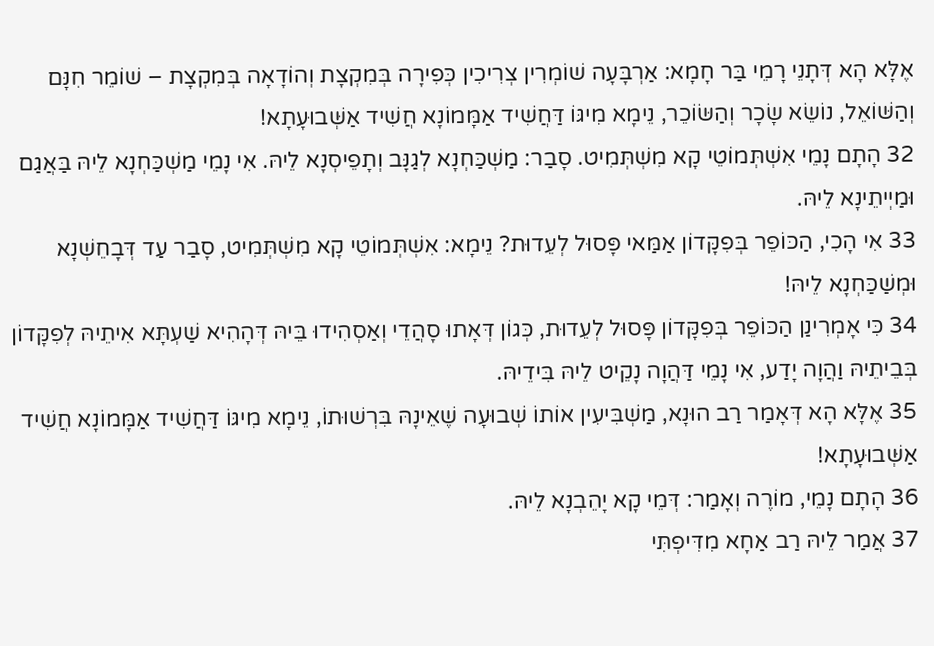אֶלָּא הָא דְּתָנֵי רָמֵי בַּר חָמָא: אַרְבָּעָה שׁוֹמְרִין צְרִיכִין כְּפִירָה בְּמִקְצָת וְהוֹדָאָה בְּמִקְצָת – שׁוֹמֵר חִנָּם וְהַשּׁוֹאֵל, נוֹשֵׂא שָׂכָר וְהַשּׂוֹכֵר, נֵימָא מִיגּוֹ דַּחֲשִׁיד אַמָּמוֹנָא חֲשִׁיד אַשְּׁבוּעָתָא!
32 הָתָם נָמֵי אִשְׁתְּמוֹטֵי קָא מִשְׁתְּמִיט. סָבַר: מַשְׁכַּחְנָא לְגַנָּב וְתָפֵיסְנָא לֵיהּ. אִי נָמֵי מַשְׁכַּחְנָא לֵיהּ בַּאֲגַם וּמַיְיתֵינָא לֵיהּ.
33 אִי הָכִי, הַכּוֹפֵר בְּפִקָּדוֹן אַמַּאי פָּסוּל לְעֵדוּת? נֵימָא: אִשְׁתְּמוֹטֵי קָא מִשְׁתְּמִיט, סָבַר עַד דְּבָחֵשְׁנָא וּמְשַׁכַּחְנָא לֵיהּ!
34 כִּי אָמְרִינַן הַכּוֹפֵר בְּפִקָּדוֹן פָּסוּל לְעֵדוּת, כְּגוֹן דְּאָתוּ סָהֲדֵי וְאַסְהִידוּ בֵּיהּ דְּהָהִיא שַׁעְתָּא אִיתֵיהּ לְפִקָּדוֹן בְּבֵיתֵיהּ וַהֲוָה יָדַע, אִי נָמֵי דַּהֲוָה נָקֵיט לֵיהּ בִּידֵיהּ.
35 אֶלָּא הָא דְּאָמַר רַב הוּנָא, מַשְׁבִּיעִין אוֹתוֹ שְׁבוּעָה שֶׁאֵינָהּ בִּרְשׁוּתוֹ, נֵימָא מִיגּוֹ דַּחֲשִׁיד אַמָּמוֹנָא חֲשִׁיד אַשְּׁבוּעָתָא!
36 הָתָם נָמֵי, מוֹרֶה וְאָמַר: דְּמֵי קָא יָהֵבְנָא לֵיהּ.
37 אֲמַר לֵיהּ רַב אַחָא מִדִּיפְתִּי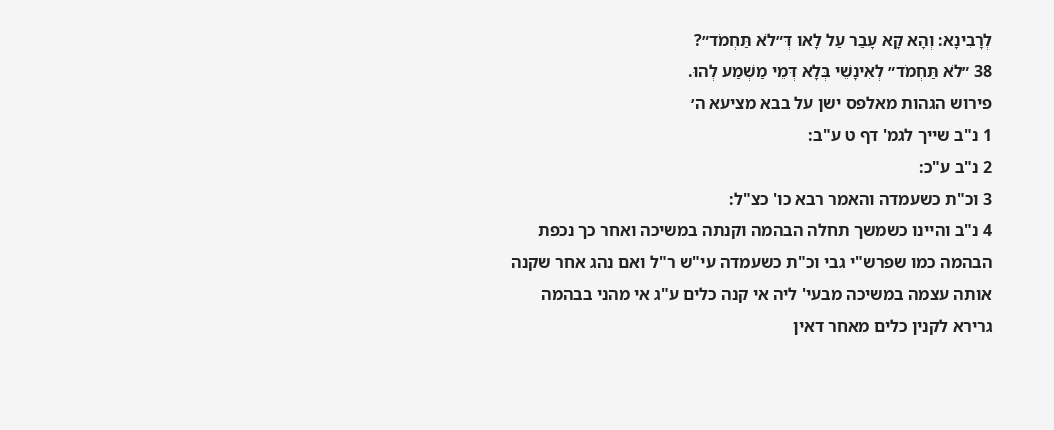לְרָבִינָא: וְהָא קָא עָבַר עַל לָאו דְּ״לֹא תַּחְמֹד״?
38 ״לֹא תַּחְמֹד״ לְאִינָשֵׁי בְּלָא דְּמֵי מַשְׁמַע לְהוּ.
פירוש הגהות מאלפס ישן על בבא מציעא ה׳
1 נ"ב שייך לגמ' דף ט ע"ב:
2 נ"ב ע"כ:
3 וכ"ת כשעמדה והאמר רבא כו' כצ"ל:
4 נ"ב והיינו כשמשך תחלה הבהמה וקנתה במשיכה ואחר כך נכפת הבהמה כמו שפרש"י גבי וכ"ת כשעמדה עי"ש ר"ל ואם נהג אחר שקנה אותה עצמה במשיכה מבעי' ליה אי קנה כלים ע"ג אי מהני בבהמה גרירא לקנין כלים מאחר דאין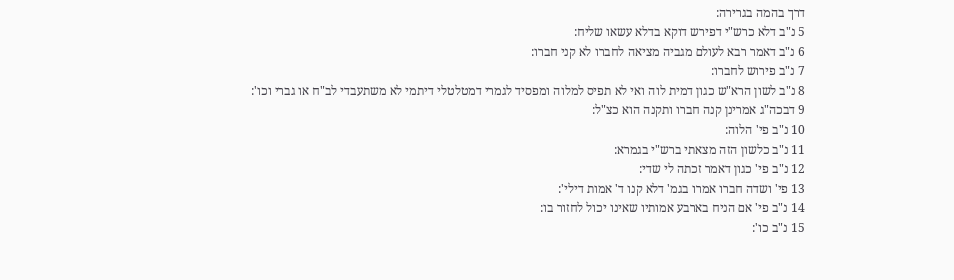דרך בהמה בגרירה:
5 נ"ב דלא כרש"י דפירש דוקא בדלא עשאו שליח:
6 נ"ב דאמר רבא לעולם מגביה מציאה לחברו לא קני חברו:
7 נ"ב פירוש לחברו:
8 נ"ב לשון הרא"ש כגון דמית לוה ואי לא תפיס למלוה ומפסיד לגמרי דמטלטלי דיתמי לא משתעבדי לב"ח או גברי וכו':
9 דבכה"ג אמרינן קנה חברו ותקנה הוא כצ"ל:
10 נ"ב פי' הלוה:
11 נ"ב כלשון הזה מצאתי ברש"י בגמרא:
12 נ"ב פי' כגון דאמר זכתה לי שדי:
13 פי' ושדה חברו אמרו בגמ' דלא קנו ד' אמות דילי':
14 נ"ב פי' אם הניח בארבע אמותיו שאינו יכול לחזור בו:
15 נ"ב כו':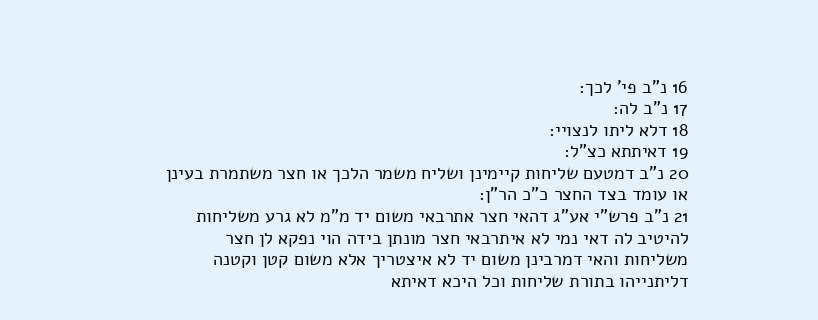16 נ"ב פי' לכך:
17 נ"ב לה:
18 דלא ליתו לנצויי:
19 דאיתתא כצ"ל:
20 נ"ב דמטעם שליחות קיימינן ושליח משמר הלכך או חצר משתמרת בעינן או עומד בצד החצר כ"כ הר"ן:
21 נ"ב פרש"י אע"ג דהאי חצר אתרבאי משום יד מ"מ לא גרע משליחות להיטיב לה דאי נמי לא איתרבאי חצר מונתן בידה הוי נפקא לן חצר משליחות והאי דמרבינן משום יד לא איצטריך אלא משום קטן וקטנה דליתנייהו בתורת שליחות וכל היכא דאיתא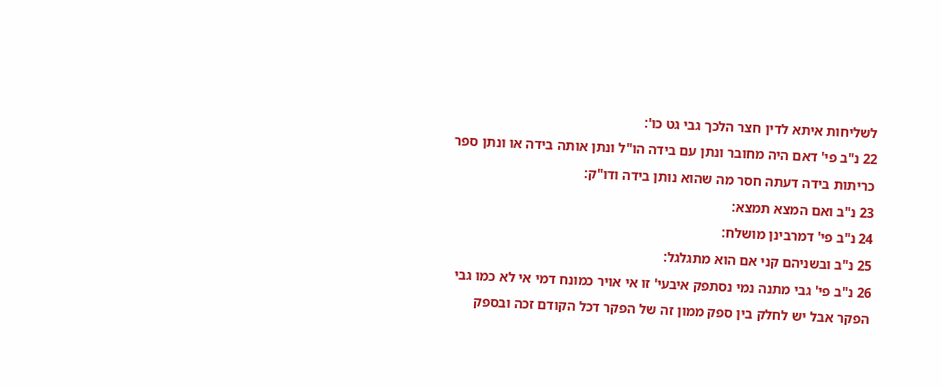לשליחות איתא לדין חצר הלכך גבי גט כו':
22 נ"ב פי' דאם היה מחובר ונתן עם בידה הו"ל ונתן אותה בידה או ונתן ספר כריתות בידה דעתה חסר מה שהוא נותן בידה ודו"ק:
23 נ"ב ואם המצא תמצא:
24 נ"ב פי' דמרבינן מושלח:
25 נ"ב ובשניהם קני אם הוא מתגלגל:
26 נ"ב פי' גבי מתנה נמי נסתפק איבעי' זו אי אויר כמונח דמי אי לא כמו גבי הפקר אבל יש לחלק בין ספק ממון זה של הפקר דכל הקודם זכה ובספק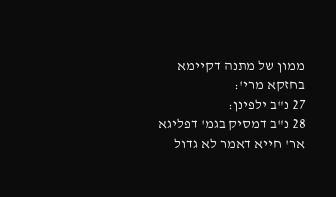ממון של מתנה דקיימא בחזקא מרי':
27 נ"ב ילפינן:
28 נ"ב דמסיק בגמ' דפליגא אר' חייא דאמר לא גדול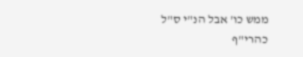ממש כו' אבל הנ"י ס"ל כהרי"ף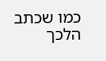כמו שכתב הלכך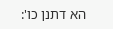הא דתנן כו':